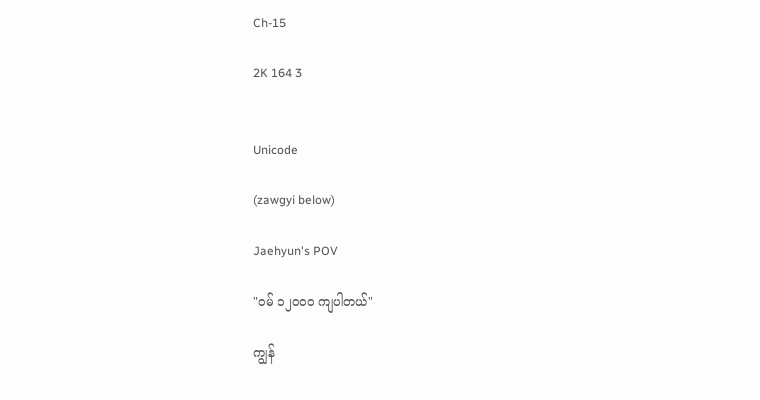Ch-15

2K 164 3


Unicode

(zawgyi below)

Jaehyun's POV

"ဝမ် ၁၂၀၀၀ ကျပါတယ်"

ကျွန်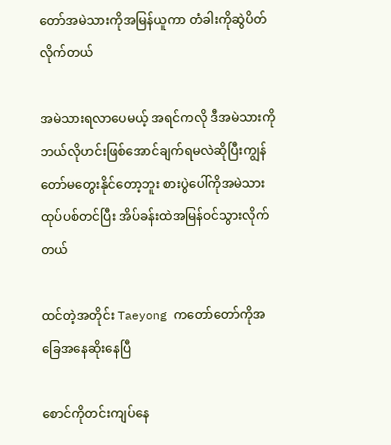တော်အမဲသားကိုအမြန်ယူကာ တံခါးကိုဆွဲပိတ်လိုက်တယ်

အမဲသားရလာပေမယ့် အရင်ကလို ဒီအမဲသားကိုဘယ်လိုဟင်းဖြစ်အောင်ချက်ရမလဲဆိုပြီးကျွန်တော်မတွေးနိုင်တော့ဘူး စားပွဲပေါ်ကိုအမဲသားထုပ်ပစ်တင်ပြီး အိပ်ခန်းထဲအမြန်ဝင်သွားလိုက်တယ်

ထင်တဲ့အတိုင်း Taeyong ကတော်တော်ကိုအခြေအနေဆိုးနေပြီ

စောင်ကိုတင်းကျပ်နေ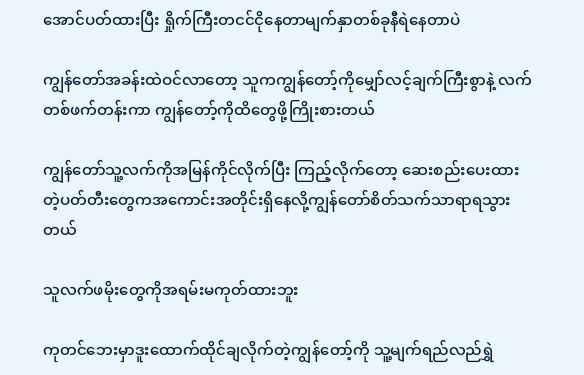အောင်ပတ်ထားပြီး ရှိုက်ကြီးတငင်ငိုနေတာမျက်နှာတစ်ခုနီရဲနေတာပဲ

ကျွန်တော်အခန်းထဲဝင်လာတော့ သူကကျွန်တော့်ကိုမျှော်လင့်ချက်ကြီးစွာနဲ့ လက်တစ်ဖက်တန်းကာ ကျွန်တော့်ကိုထိတွေဖို့ကြိုးစားတယ်

ကျွန်တော်သူ့လက်ကိုအမြန်ကိုင်လိုက်ပြီး ကြည့်လိုက်တော့ ဆေးစည်းပေးထားတဲ့ပတ်တီးတွေကအကောင်းအတိုင်းရှိနေလို့ကျွန်တော်စိတ်သက်သာရာရသွားတယ်

သူလက်ဖမိုးတွေကိုအရမ်းမကုတ်ထားဘူး

ကုတင်ဘေးမှာဒူးထောက်ထိုင်ချလိုက်တဲ့ကျွန်တော့်ကို သူ့မျက်ရည်လည်ရွှဲ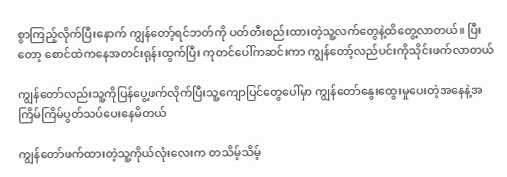စွာကြည့်လိုက်ပြီးနောက် ကျွန်တော့်ရင်ဘတ်ကို ပတ်တီးစည်းထားတဲ့သူ့လက်တွေနဲ့ထိတွေ့လာတယ်။ ပြီးတော့ စောင်ထဲကနေအတင်းရုန်းထွက်ပြီး ကုတင်ပေါ်ကဆင်းကာ ကျွန်တော့်လည်ပင်းကိုသိုင်းဖက်လာတယ်

ကျွန်တော်လည်းသူ့ကိုပြန်ပွေ့ဖက်လိုက်ပြီးသူ့ကျောပြင်တွေပေါ်မှာ ကျွန်တော်နွေးထွေးမှုပေးတဲ့အနေနဲ့အကြိမ်ကြိမ်ပွတ်သပ်ပေးနေမိတယ်

ကျွန်တော်ဖက်ထားတဲ့သူ့ကိုယ်လုံးလေးက တသိမ့်သိမ့်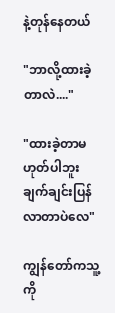နဲ့တုန်နေတယ်

"ဘာလို့ထားခဲ့တာလဲ...."

"ထားခဲ့တာမဟုတ်ပါဘူး ချက်ချင်းပြန်လာတာပဲလေ"

ကျွန်တော်ကသူ့ကို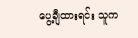ပွေ့ချီထားရင်း သူက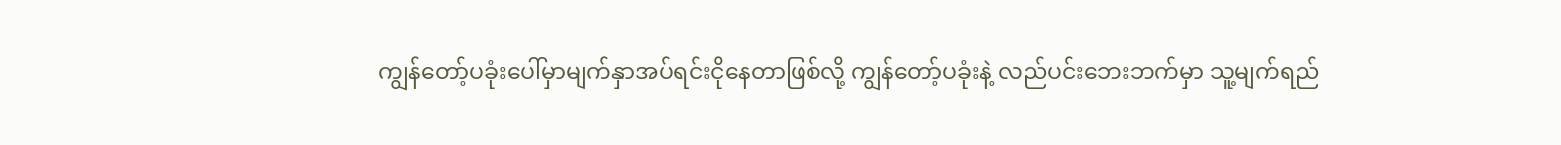ကျွန်တော့်ပခုံးပေါ်မှာမျက်နှာအပ်ရင်းငိုနေတာဖြစ်လို့ ကျွန်တော့်ပခုံးနဲ့ လည်ပင်းဘေးဘက်မှာ သူ့မျက်ရည်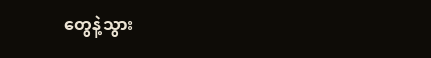တွေနဲ့သွား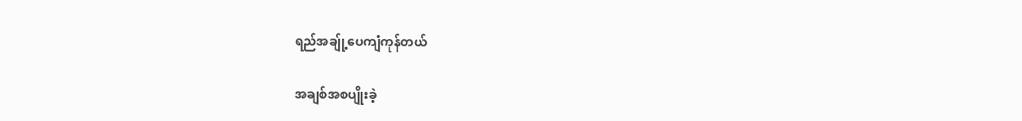ရည်အချ်ု့ပေကျံကုန်တယ်

အချစ်အစပျိုးခဲ့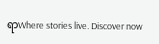ရာWhere stories live. Discover now